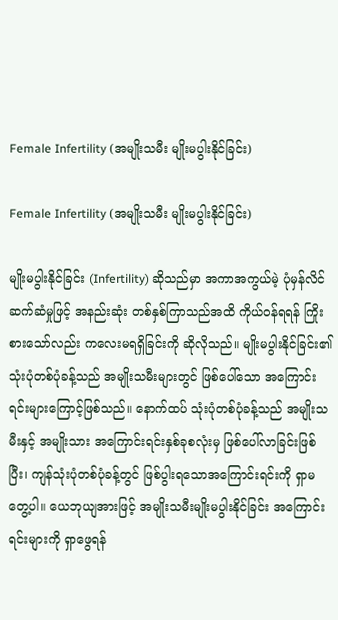Female Infertility (အမျိုးသမီး မျိုးမပွါးနိုင်ခြင်း)

Female Infertility (အမျိုးသမီး မျိုးမပွါးနိုင်ခြင်း)

မျိုးမပွါးနိုင်ခြင်း (Infertility) ဆိုသည်မှာ အကာအကွယ်မဲ့ ပုံမှန်လိင်ဆက်ဆံမှုဖြင့် အနည်းဆုံး တစ်နှစ်ကြာသည်အထိ ကိုယ်ဝန်ရရန် ကြိုးစားသော်လည်း ကလေးမရရှိခြင်းကို ဆိုလိုသည်။ မျိုးမပွါးနိုင်ခြင်း၏ သုံးပုံတစ်ပုံခန့်သည် အမျိုးသမီးများတွင် ဖြစ်ပေါ်သော အကြောင်းရင်းများကြောင့်ဖြစ်သည်။ နောက်ထပ် သုံးပုံတစ်ပုံခန့်သည် အမျိုးသမီးနှင့် အမျိုးသား အကြောင်းရင်းနှစ်ခုစလုံးမှ ဖြစ်ပေါ်လာခြင်းဖြစ်ပြီး၊ ကျန်သုံးပုံတစ်ပုံခန့်တွင် ဖြစ်ပွါးရသောအကြောင်းရင်းကို ရှာမတွေ့ပါ။ ယေဘုယျအားဖြင့် အမျိုးသမီးမျိုးမပွါးနိုင်ခြင်း အကြောင်းရင်းများကို ရှာဖွေရန်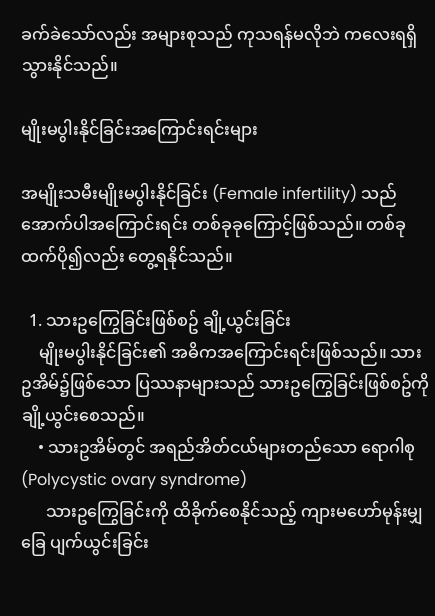ခက်ခဲသော်လည်း အများစုသည် ကုသရန်မလိုဘဲ ကလေးရရှိသွားနိုင်သည်။

မျိုးမပွါးနိုင်ခြင်းအကြောင်းရင်းများ

အမျိုးသမီးမျိုးမပွါးနိုင်ခြင်း (Female infertility) သည် အောက်ပါအကြောင်းရင်း တစ်ခုခုကြောင့်ဖြစ်သည်။ တစ်ခုထက်ပို၍လည်း တွေ့ရနိုင်သည်။

  1. သားဥကြွေခြင်းဖြစ်စဥ် ချို့ယွင်းခြင်း
    မျိုးမပွါးနိုင်ခြင်း၏ အဓိကအကြောင်းရင်းဖြစ်သည်။ သားဥအိမ်၌ဖြစ်သော ပြဿနာများသည် သားဥကြွေခြင်းဖြစ်စဥ်ကို ချို့ယွင်းစေသည်။
    • သားဥအိမ်တွင် အရည်အိတ်ငယ်များတည်သော ရောဂါစု (Polycystic ovary syndrome)
      သားဥကြွေခြင်းကို ထိခိုက်စေနိုင်သည့် ကျားမဟော်မုန်းမျှခြေ ပျက်ယွင်းခြင်း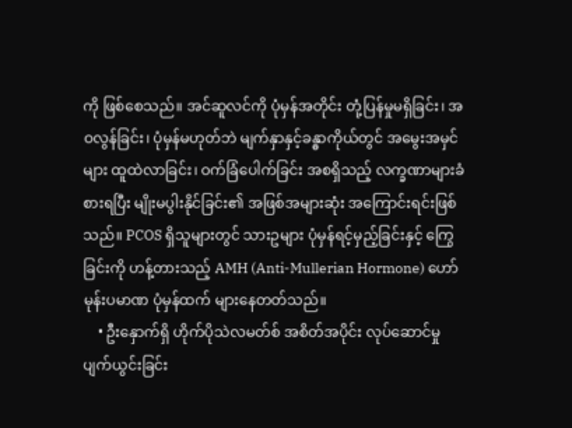ကို ဖြစ်စေသည်။ အင်ဆူလင်ကို ပုံမှန်အတိုင်း တုံ့ပြန်မှုမရှိခြင်း၊ အဝလွန်ခြင်း၊ ပုံမှန်မဟုတ်ဘဲ မျက်နှာနှင့်ခန္ဓာကိုယ်တွင် အမွေးအမှင်များ ထူထဲလာခြင်း၊ ဝက်ခြံပေါက်ခြင်း အစရှိသည့် လက္ခဏာများခံစားရပြီး မျိုးမပွါးနိုင်ခြင်း၏ အဖြစ်အများဆုံး အကြောင်းရင်းဖြစ်သည်။ PCOS ရှိသူများတွင် သားဥများ ပုံမှန်ရင့်မှည့်ခြင်းနှင့် ကြွေခြင်းကို ဟန့်တားသည့် AMH (Anti-Mullerian Hormone) ဟော်မုန်းပမာဏ ပုံမှန်ထက် များနေတတ်သည်။
    • ဦးနှောက်ရှိ ဟိုက်ပိုသဲလမတ်စ် အစိတ်အပိုင်း လုပ်ဆောင်မှု ပျက်ယွင်းခြင်း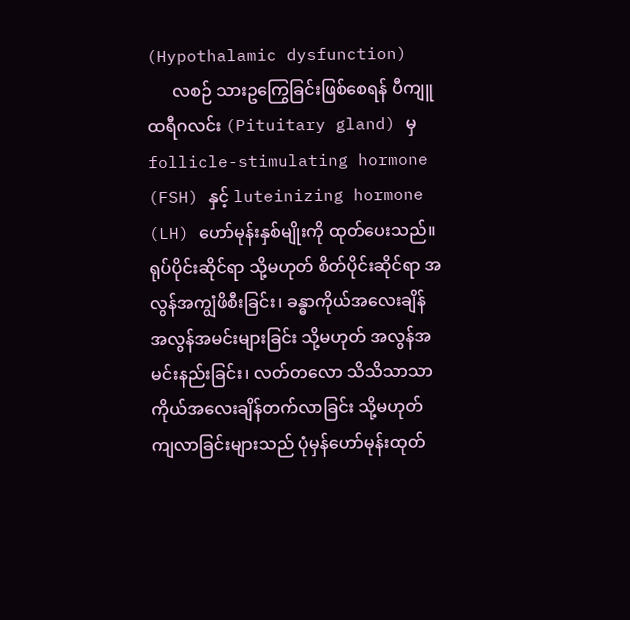(Hypothalamic dysfunction)
      လစဉ် သားဥကြွေခြင်းဖြစ်စေရန် ပီကျူထရီဂလင်း (Pituitary gland) မှ follicle-stimulating hormone (FSH) နှင့် luteinizing hormone (LH) ဟော်မုန်းနှစ်မျိုးကို ထုတ်ပေးသည်။ ရုပ်ပိုင်းဆိုင်ရာ သို့မဟုတ် စိတ်ပိုင်းဆိုင်ရာ အလွန်အကျွံဖိစီးခြင်း၊ ခန္ဓာကိုယ်အလေးချိန် အလွန်အမင်းများခြင်း သို့မဟုတ် အလွန်အမင်းနည်းခြင်း၊ လတ်တလော သိသိသာသာ ကိုယ်အလေးချိန်တက်လာခြင်း သို့မဟုတ် ကျလာခြင်းများသည် ပုံမှန်ဟော်မုန်းထုတ်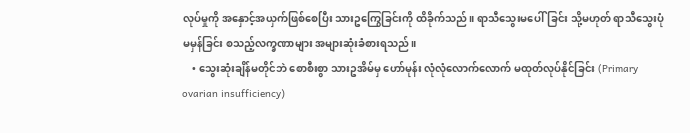လုပ်မှုကို အနှောင့်အယှက်ဖြစ်စေပြီး သားဥကြွေခြင်းကို ထိခိုက်သည်။ ရာသီသွေးမပေါ်ခြင်း သို့မဟုတ် ရာသီသွေးပုံမမှန်ခြင်း စသည့်လက္ခဏာများ အများဆုံးခံစားရသည်။
    • သွေးဆုံးချိန်မတိုင်ဘဲ စောစီးစွာ သားဥအိမ်မှ ဟော်မုန်း လုံလုံလောက်လောက် မထုတ်လုပ်နိုင်ခြင်း (Primary ovarian insufficiency)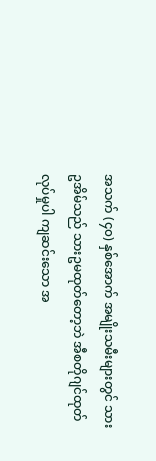အသက် (၄၀) နှစ်အောက် အမျိုးသမီးများတွင် သားဥအိမ်သည် သားဥမထုတ်တော့ဘဲ အီစတိုဂျင်ထုတ်လုပ်မှုပါ ကျဆင်းသော အ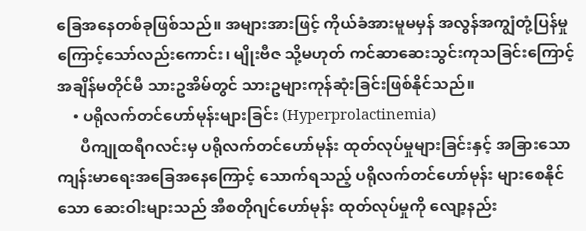ခြေအနေတစ်ခုဖြစ်သည်။ အများအားဖြင့် ကိုယ်ခံအားမူမမှန် အလွန်အကျွံတုံ့ပြန်မှုကြောင့်သော်လည်းကောင်း၊ မျိုးဗီဇ သို့မဟုတ် ကင်ဆာဆေးသွင်းကုသခြင်းကြောင့် အချိန်မတိုင်မီ သားဥအိမ်တွင် သားဥများကုန်ဆုံးခြင်းဖြစ်နိုင်သည်။
    • ပရိုလက်တင်ဟော်မုန်းများခြင်း (Hyperprolactinemia)
      ပီကျုထရီဂလင်းမှ ပရိုလက်တင်‌ဟော်မုန်း ထုတ်လုပ်မှုများခြင်းနှင့် အခြားသော ကျန်းမာရေးအခြေအနေကြောင့် သောက်ရသည့် ပရိုလက်တင်ဟော်မုန်း များစေနိုင်သော ဆေးဝါးများသည် အီစတိုဂျင်ဟော်မုန်း ထုတ်လုပ်မှုကို လျော့နည်း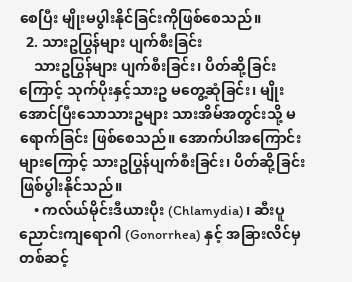စေပြီး မျိုးမပွါးနိုင်ခြင်းကိုဖြစ်စေသည်။
  2. သားဥပြွန်များ ပျက်စီးခြင်း
    သားဥပြွန်များ ပျက်စီးခြင်း၊ ပိတ်ဆို့ခြင်းကြောင့် သုက်ပိုးနှင့်သားဥ မတွေ့ဆုံခြင်း၊ မျိုးအောင်ပြီးသောသားဥများ သားအိမ်အတွင်းသို့ မရောက်ခြင်း ဖြစ်စေသည်။ အောက်ပါအကြောင်းများကြောင့် သားဥပြွန်ပျက်စီးခြင်း၊ ပိတ်ဆို့ခြင်းဖြစ်ပွါးနိုင်သည်။
    • ကလ်ယ်မိုင်းဒီယားပိုး (Chlamydia)၊ ဆီးပူညောင်းကျရောဂါ (Gonorrhea) နှင့် အခြားလိင်မှတစ်ဆင့်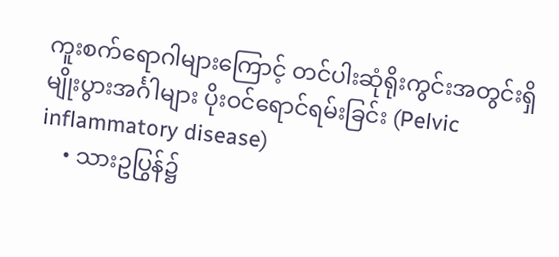ကူးစက်ရောဂါများကြောင့် တင်ပါးဆုံရိုးကွင်းအတွင်းရှိ မျိုးပွားအင်္ဂါများ ပိုးဝင်ရောင်ရမ်းခြင်း (Pelvic inflammatory disease)
    • သားဥပြွန်၌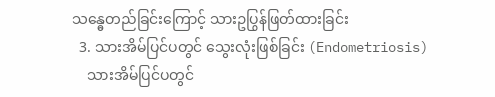သန္ဓေတည်ခြင်းကြောင့် သားဥပြွန်ဖြတ်ထားခြင်း
  3. သားအိမ်ပြင်ပတွင် သွေးလုံးဖြစ်ခြင်း (Endometriosis)
    သားအိမ်ပြင်ပတွင်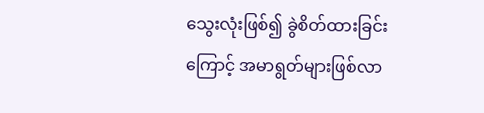သွေးလုံးဖြစ်၍ ခွဲစိတ်ထားခြင်းကြောင့် အမာရွတ်များဖြစ်လာ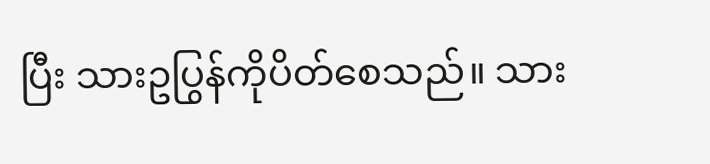ပြီး သားဥပြွန်ကိုပိတ်စေသည်။ သား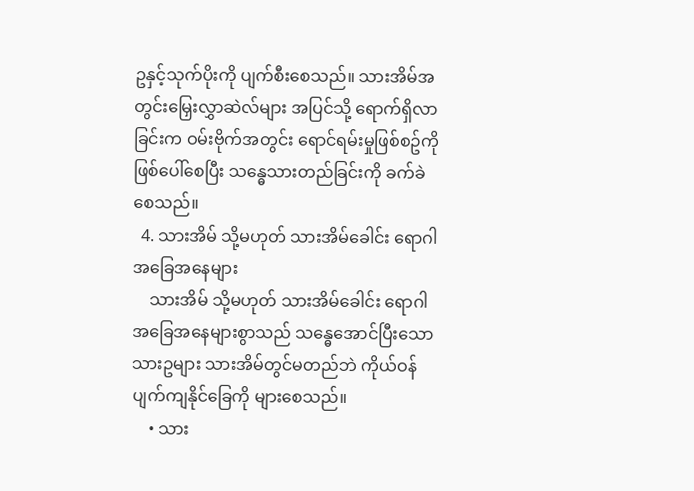ဥနှင့်သုက်ပိုးကို ပျက်စီးစေသည်။ သားအိမ်အတွင်းမြှေးလွှာဆဲလ်များ အပြင်သို့ ရောက်ရှိလာခြင်းက ဝမ်းဗိုက်အတွင်း ရောင်ရမ်းမှုဖြစ်စဥ်ကို ဖြစ်ပေါ်စေပြီး သန္ဓေသားတည်ခြင်းကို ခက်ခဲစေသည်။
  4. သားအိမ် သို့မဟုတ် သားအိမ်ခေါင်း ရောဂါအခြေအနေများ
    သားအိမ် သို့မဟုတ် သားအိမ်ခေါင်း ရောဂါအခြေအနေများစွာသည် သန္ဓေအောင်ပြီးသောသားဥများ သားအိမ်တွင်မတည်ဘဲ ကိုယ်ဝန်ပျက်ကျနိုင်ခြေကို များစေသည်။
    • သား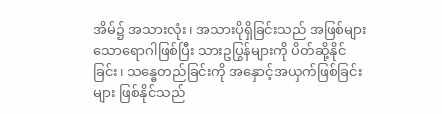အိမ်၌ အသားလုံး၊ အသားပိုရှိခြင်းသည် အဖြစ်များသောရောဂါဖြစ်ပြီး သားဥပြွန်များကို ပိတ်ဆို့နိုင်ခြင်း၊ သန္ဓေတည်ခြင်းကို အနှောင့်အယှက်ဖြစ်ခြင်းများ ဖြစ်နိုင်သည်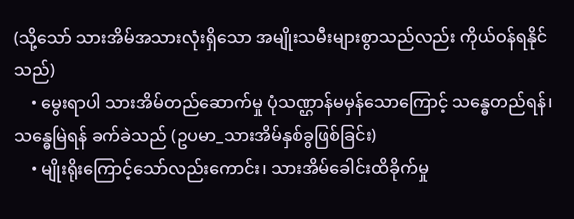(သို့သော် သားအိမ်အသားလုံးရှိသော အမျိုးသမီးများစွာသည်လည်း ကိုယ်ဝန်ရနိုင်သည်)
    • မွေးရာပါ သားအိမ်တည်ဆောက်မှု ပုံသဏ္ဌာန်မမှန်သောကြောင့် သန္ဓေတည်ရန်၊ သန္ဓေမြဲရန် ခက်ခဲသည် (ဥပမာ_သားအိမ်နှစ်ခွဖြစ်ခြင်း)
    • မျိုးရိုးကြောင့်သော်လည်းကောင်း၊ သားအိမ်ခေါင်းထိခိုက်မှု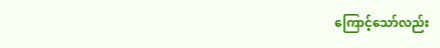ကြောင့်သော်လည်း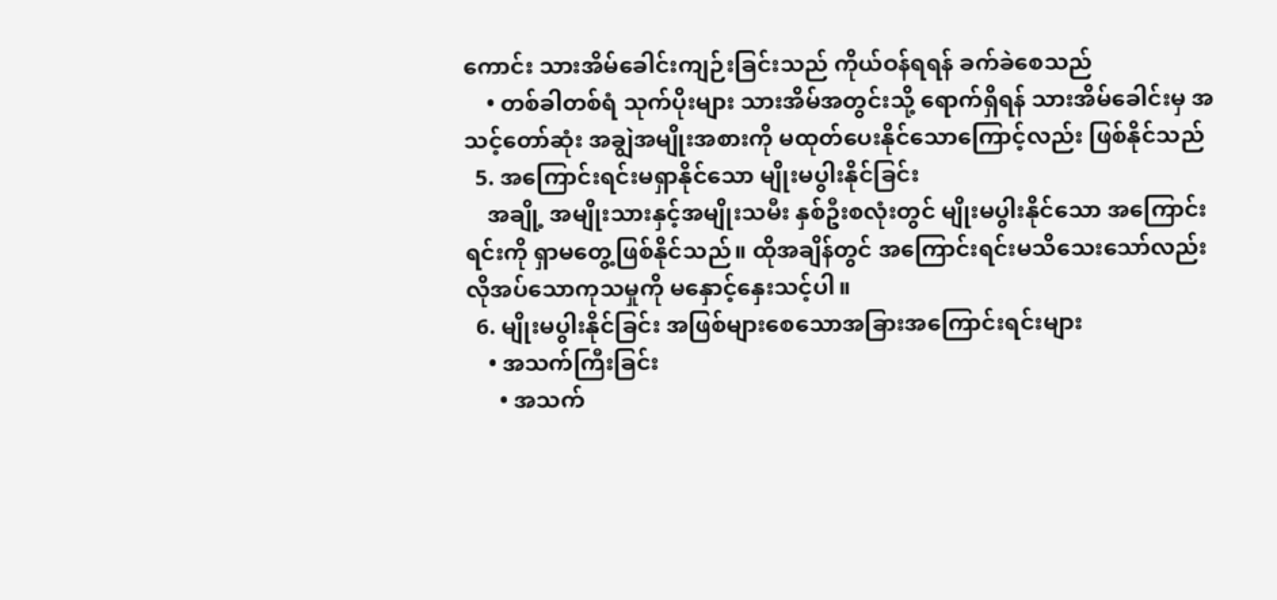ကောင်း သားအိမ်ခေါင်းကျဉ်းခြင်းသည် ကိုယ်ဝန်ရရန် ခက်ခဲစေသည်
    • တစ်ခါတစ်ရံ သုက်ပိုးများ သားအိမ်အတွင်းသို့ ရောက်ရှိရန် သားအိမ်ခေါင်းမှ အသင့်တော်ဆုံး အချွဲအမျိုးအစားကို မထုတ်ပေးနိုင်သောကြောင့်လည်း ဖြစ်နိုင်သည်
  5. အကြောင်းရင်းမရှာနိုင်သော မျိုးမပွါးနိုင်ခြင်း
    အချို့ အမျိုးသားနှင့်အမျိုးသမီး နှစ်ဦးစလုံးတွင် မျိုးမပွါးနိုင်သော အကြောင်းရင်းကို ရှာမတွေ့ဖြစ်နိုင်သည်။ ထိုအချိန်တွင် အကြောင်းရင်းမသိသေးသော်လည်း လိုအပ်သောကုသမှုကို မနှောင့်နှေးသင့်ပါ။
  6. မျိုးမပွါးနိုင်ခြင်း အဖြစ်များစေသောအခြားအကြောင်းရင်းများ
    • အသက်ကြီးခြင်း
      • အသက်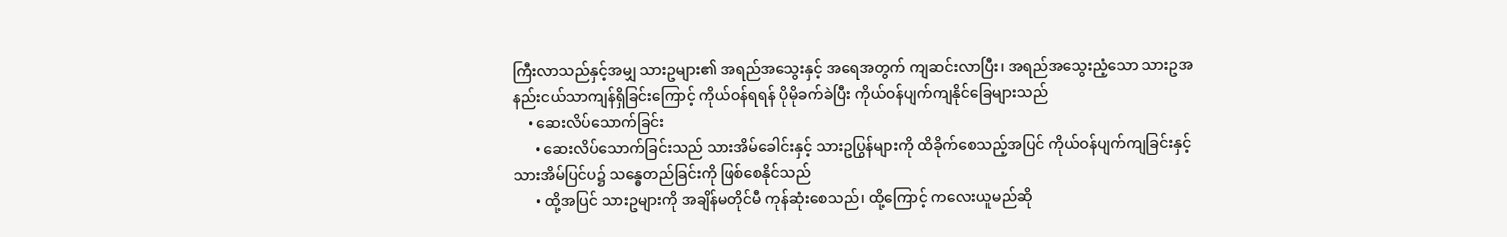ကြီးလာသည်နှင့်အမျှ သားဥများ၏ အရည်အသွေးနှင့် အရေအတွက် ကျဆင်းလာပြီး၊ အရည်အသွေးညံ့သော သားဥအနည်းငယ်သာကျန်ရှိခြင်းကြောင့် ကိုယ်ဝန်ရရန် ပိုမိုခက်ခဲပြီး ကိုယ်ဝန်ပျက်ကျနိုင်ခြေများသည်
    • ဆေးလိပ်သောက်ခြင်း
      • ဆေးလိပ်သောက်ခြင်းသည် သားအိမ်ခေါင်းနှင့် သားဥပြွန်များကို ထိခိုက်စေသည့်အပြင် ကိုယ်ဝန်ပျက်ကျခြင်းနှင့် သားအိမ်ပြင်ပ၌ သန္ဓေတည်ခြင်းကို ဖြစ်စေနိုင်သည်
      • ထို့အပြင် သားဥများကို အချိန်မတိုင်မီ ကုန်ဆုံးစေသည်၊ ထို့ကြောင့် ကလေးယူမည်ဆို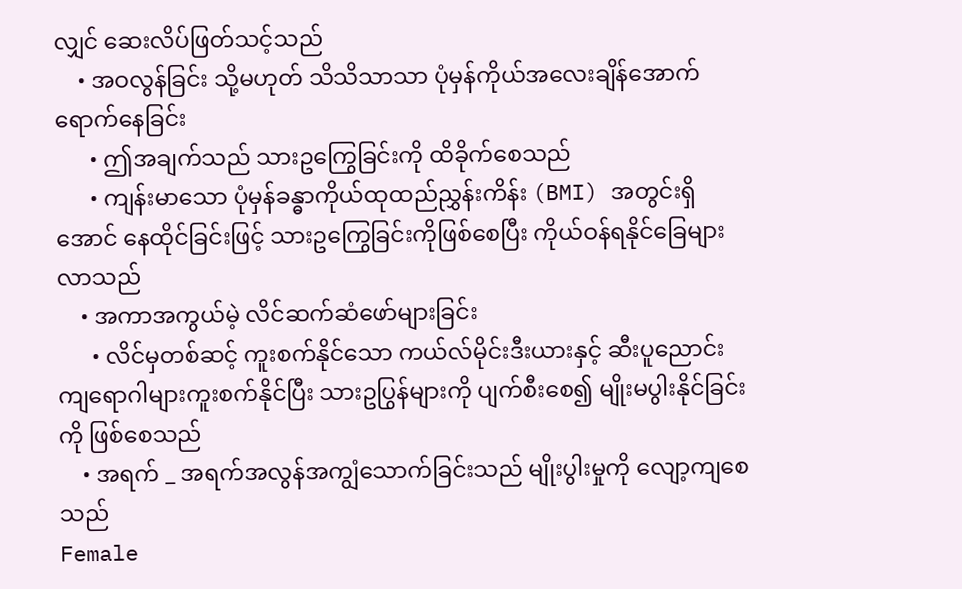လျှင် ဆေးလိပ်ဖြတ်သင့်သည်
    • အဝလွန်ခြင်း သို့မဟုတ် သိသိသာသာ ပုံမှန်ကိုယ်အလေးချိန်အောက် ရောက်နေခြင်း
      • ဤအချက်သည် သားဥကြွေခြင်းကို ထိခိုက်စေသည်
      • ကျန်းမာသော ပုံမှန်ခန္ဓာကိုယ်ထုထည်ညွှန်းကိန်း (BMI) အတွင်းရှိအောင် နေထိုင်ခြင်းဖြင့် သားဥကြွေခြင်းကိုဖြစ်စေပြီး ကိုယ်ဝန်ရနိုင်ခြေများလာသည်
    • အကာအကွယ်မဲ့ လိင်ဆက်ဆံဖော်များခြင်း
      • လိင်မှတစ်ဆင့် ကူးစက်နိုင်သော ကယ်လ်မိုင်းဒီးယားနှင့် ဆီးပူညောင်းကျရောဂါများကူးစက်နိုင်ပြီး သားဥပြွန်များကို ပျက်စီးစေ၍ မျိုးမပွါးနိုင်ခြင်းကို ဖြစ်စေသည်
    • အရက် _ အရက်အလွန်အကျွံသောက်ခြင်းသည် မျိုးပွါးမှုကို လျော့ကျစေသည်
Female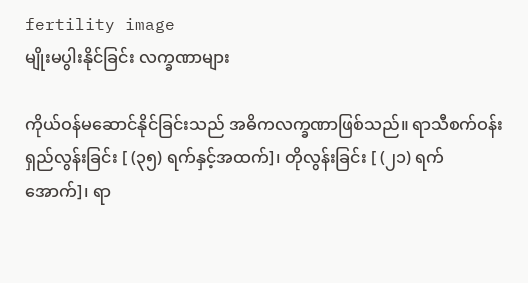fertility image
မျိုးမပွါးနိုင်ခြင်း လက္ခဏာများ

ကိုယ်ဝန်မဆောင်နိုင်ခြင်းသည် အဓိကလက္ခဏာဖြစ်သည်။ ရာသီစက်ဝန်း ရှည်လွန်းခြင်း [ (၃၅) ရက်နှင့်အထက်]၊ တိုလွန်းခြင်း [ (၂၁) ရက်အောက်]၊ ရာ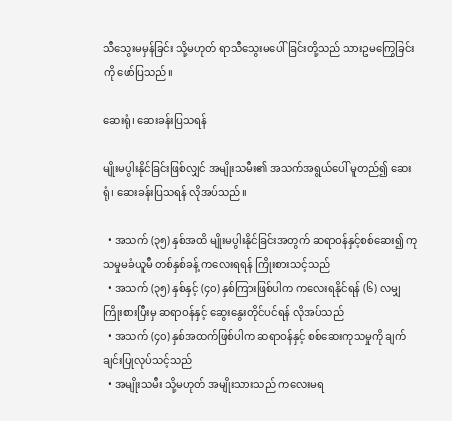သီသွေးမမှန်ခြင်း သို့မဟုတ် ရာသီသွေးမပေါ်ခြင်းတို့သည် သားဥမကြွေခြင်းကို ဖော်ပြသည်။

ဆေးရုံ၊ ဆေးခန်းပြသရန်

မျိုးမပွါးနိုင်ခြင်းဖြစ်လျှင် အမျိုးသမီး၏ အသက်အရွယ်ပေါ် မူတည်၍ ဆေးရုံ၊ ဆေးခန်းပြသရန် လိုအပ်သည်။

  • အသက် (၃၅) နှစ်အထိ မျိုးမပွါးနိုင်ခြင်းအတွက် ဆရာဝန်နှင့်စစ်ဆေး၍ ကုသမှုမခံယူမီ တစ်နှစ်ခန့် ကလေးရရန် ကြိုးစားသင့်သည်
  • အသက် (၃၅) နှစ်နှင့် (၄၀) နှစ်ကြားဖြစ်ပါက ကလေးရနိုင်ရန် (၆) လမျှကြိုးစားပြီးမှ ဆရာဝန်နှင့် ဆွေးနွေးတိုင်ပင်ရန် လိုအပ်သည်
  • အသက် (၄၀) နှစ်အထက်ဖြစ်ပါက ဆရာဝန်နှင့် စစ်ဆေးကုသမှုကို ချက်ချင်းပြုလုပ်သင့်သည်
  • အမျိုးသမီး သို့မဟုတ် အမျိုးသားသည် ကလေးမရ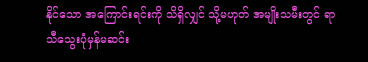နိုင်သော အကြောင်းရင်းကို သိရှိလျှင် သို့မဟုတ် အမျိုးသမီးတွင် ရာသီသွေးပုံမှန်မဆင်း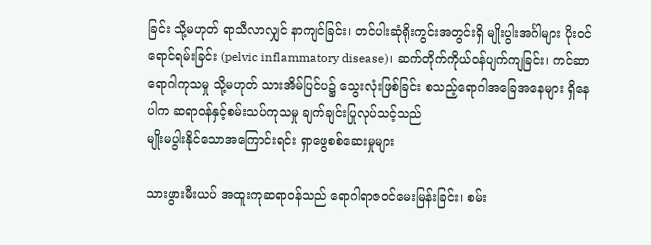ခြင်း သို့မဟုတ် ရာသီလာလျှင် နာကျင်ခြင်း၊ တင်ပါးဆုံရိုးကွင်းအတွင်းရှိ မျိုးပွါးအင်္ဂါများ ပိုးဝင်ရောင်ရမ်းခြင်း (pelvic inflammatory disease)၊ ဆက်တိုက်ကိုယ်ဝန်ပျက်ကျခြင်း၊ ကင်ဆာရောဂါကုသမှု သို့မဟုတ် သားအိမ်ပြင်ပ၌ သွေးလုံးဖြစ်ခြင်း စသည့်ရောဂါအခြေအနေများ ရှိနေပါက ဆရာဝန်နှင့်စမ်းသပ်ကုသမှု ချက်ချင်းပြုလုပ်သင့်သည်
မျိုးမပွါးနိုင်သောအကြောင်းရင်း ရှာဖွေစစ်ဆေးမှုများ

သားဖွားမီးယပ် အထူးကုဆရာဝန်သည် ရောဂါရာဇဝင်မေးမြန်းခြင်း၊ စမ်း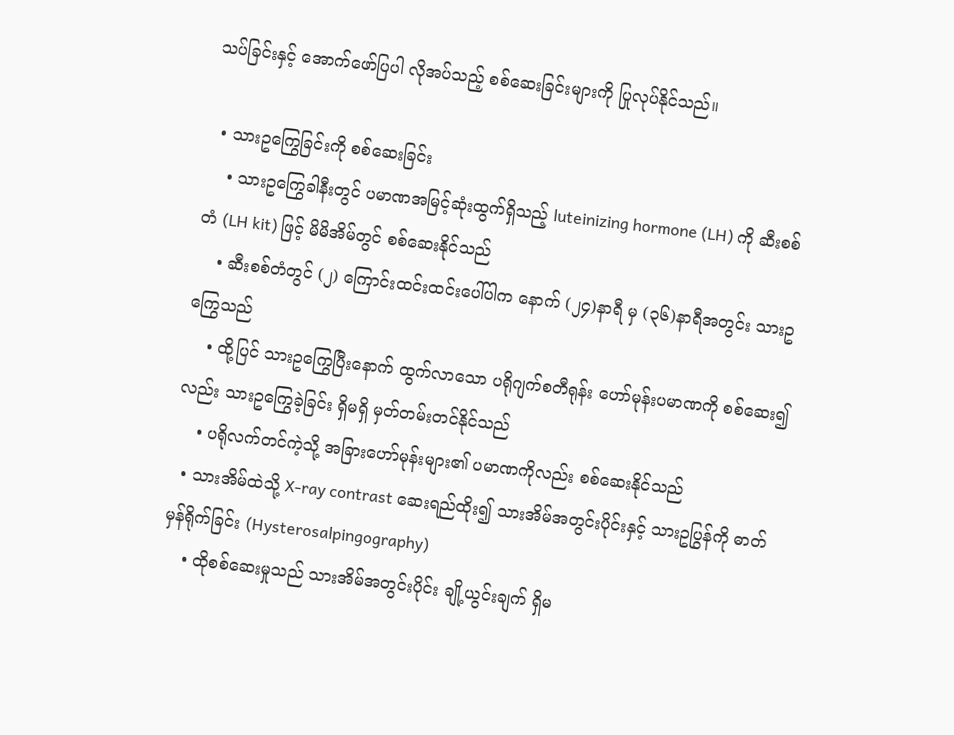သပ်ခြင်းနှင့် အောက်ဖော်ပြပါ လိုအပ်သည့် စစ်ဆေးခြင်းများကို ပြုလုပ်နိုင်သည်။

  • သားဥကြွေခြင်းကို စစ်ဆေးခြင်း
    • သားဥကြွေခါနီးတွင် ပမာဏအမြင့်ဆုံးထွက်ရှိသည့် luteinizing hormone (LH) ကို ဆီးစစ်တံ (LH kit) ဖြင့် မိမိအိမ်တွင် စစ်ဆေးနိုင်သည်
    • ဆီးစစ်တံတွင် (၂) ကြောင်းထင်းထင်းပေါ်ပါက နောက် (၂၄)နာရီ မှ (၃၆)နာရီအတွင်း သားဥကြွေသည်
    • ထို့ပြင် သားဥကြွေပြီးနောက် ထွက်လာသော ပရိုဂျက်စတီရုန်း ဟော်မုန်းပမာဏကို စစ်ဆေး၍လည်း သားဥကြွေခဲ့ခြင်း ရှိမရှိ မှတ်တမ်းတင်နိုင်သည်
    • ပရိုလက်တင်ကဲ့သို့ အခြားဟော်မုန်းများ၏ ပမာဏကိုလည်း စစ်ဆေးနိုင်သည်
  • သားအိမ်ထဲသို့ X-ray contrast ဆေးရည်ထိုး၍ သားအိမ်အတွင်းပိုင်းနှင့် သားဥပြွန်ကို ဓာတ်မှန်ရိုက်ခြင်း (Hysterosalpingography)
    • ထိုစစ်ဆေးမှုသည် သားအိမ်အတွင်းပိုင်း ချို့ယွင်းချက် ရှိမ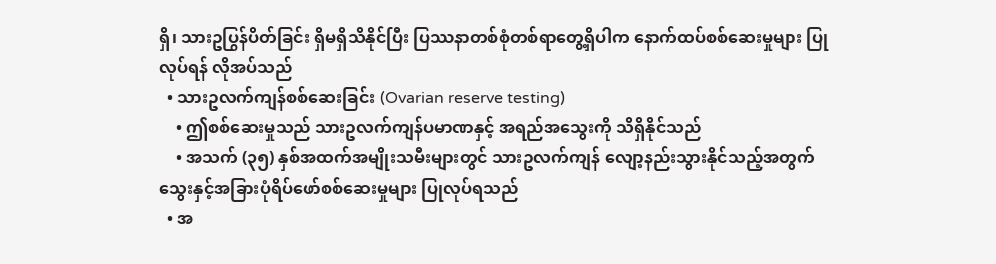ရှိ၊ သားဥပြွန်ပိတ်ခြင်း ရှိမရှိသိနိုင်ပြီး ပြဿနာတစ်စုံတစ်ရာတွေ့ရှိပါက နောက်ထပ်စစ်ဆေးမှုများ ပြုလုပ်ရန် လိုအပ်သည်
  • သားဥလက်ကျန်စစ်ဆေးခြင်း (Ovarian reserve testing)
    • ဤစစ်ဆေးမှုသည် သားဥလက်ကျန်ပမာဏနှင့် အရည်အသွေးကို သိရှိနိုင်သည်
    • အသက် (၃၅) နှစ်အထက်အမျိုးသမီးများတွင် သားဥလက်ကျန် လျော့နည်းသွားနိုင်သည့်အတွက် သွေးနှင့်အခြားပုံရိပ်ဖော်စစ်ဆေးမှုများ ပြုလုပ်ရသည်
  • အ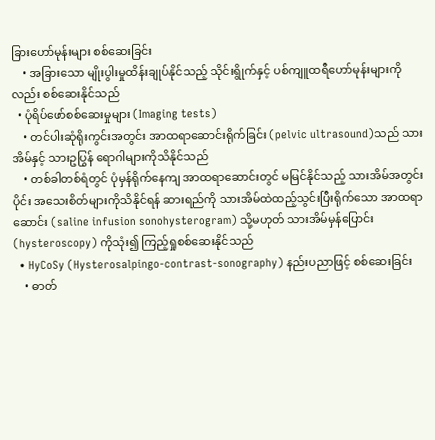ခြားဟော်မုန်းများ စစ်ဆေးခြင်း
    • အခြားသော မျိုးပွါးမှုထိန်းချုပ်နိုင်သည့် သိုင်းရွိုက်နှင့် ပစ်ကျူထရီဟော်မုန်းများကိုလည်း စစ်ဆေးနိုင်သည်
  • ပုံရိပ်ဖော်စစ်ဆေးမှုများ (Imaging tests)
    • တင်ပါးဆုံရိုးကွင်းအတွင်း အာထရာဆောင်းရိုက်ခြင်း (pelvic ultrasound)သည် သားအိမ်နှင့် သားဥပြွန် ရောဂါများကိုသိနိုင်သည်
    • တစ်ခါတစ်ရံတွင် ပုံမှန်ရိုက်နေကျ အာထရာဆောင်းတွင် မမြင်နိုင်သည့် သားအိမ်အတွင်းပိုင်း အသေးစိတ်များကိုသိနိုင်ရန် ဆားရည်ကို သားအိမ်ထဲထည့်သွင်းပြီးရိုက်သော အာထရာဆောင်း (saline infusion sonohysterogram) သို့မဟုတ် သားအိမ်မှန်ပြောင်း (hysteroscopy) ကိုသုံး၍ ကြည့်ရှုစစ်ဆေးနိုင်သည်
  • HyCoSy (Hysterosalpingo-contrast-sonography) နည်းပညာဖြင့် စစ်ဆေးခြင်း
    • ဓာတ်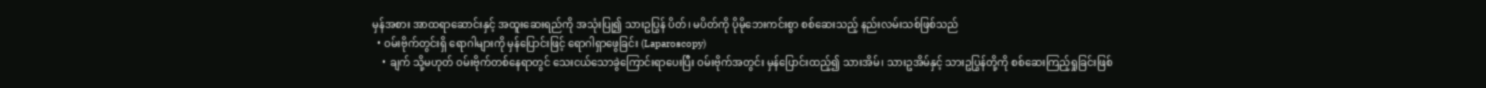မှန်အစား အာထရာဆောင်းနှင့် အထူးဆေးရည်ကို အသုံးပြု၍ သားဥပြွန် ပိတ်၊ မပိတ်ကို ပိုမိုဘေးကင်းစွာ စစ်ဆေးသည့် နည်းလမ်းသစ်ဖြစ်သည်
  • ဝမ်းဗိုက်တွင်းရှိ ရောဂါများကို မှန်ပြောင်းဖြင့် ရောဂါရှာဖွေခြင်း (Laparoscopy)
    • ချက် သို့မဟုတ် ဝမ်းဗိုက်တစ်နေရာတွင် သေးငယ်သောခွဲကြောင်းရာပေးပြီး ဝမ်းဗိုက်အတွင်း မှန်ပြောင်းထည့်၍ သားအိမ်၊ သားဥအိမ်နှင့် သားဥပြွန်တို့ကို စစ်ဆေးကြည့်ရှုခြင်းဖြစ်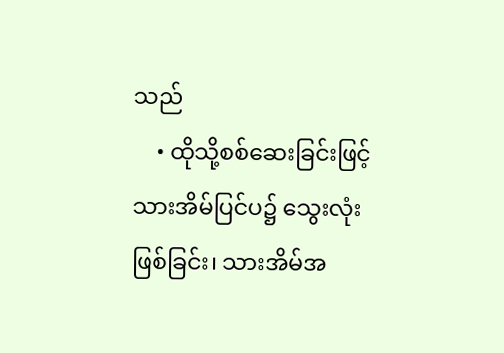သည်
    • ထိုသို့စစ်ဆေးခြင်းဖြင့် သားအိမ်ပြင်ပ၌ သွေးလုံးဖြစ်ခြင်း၊ သားအိမ်အ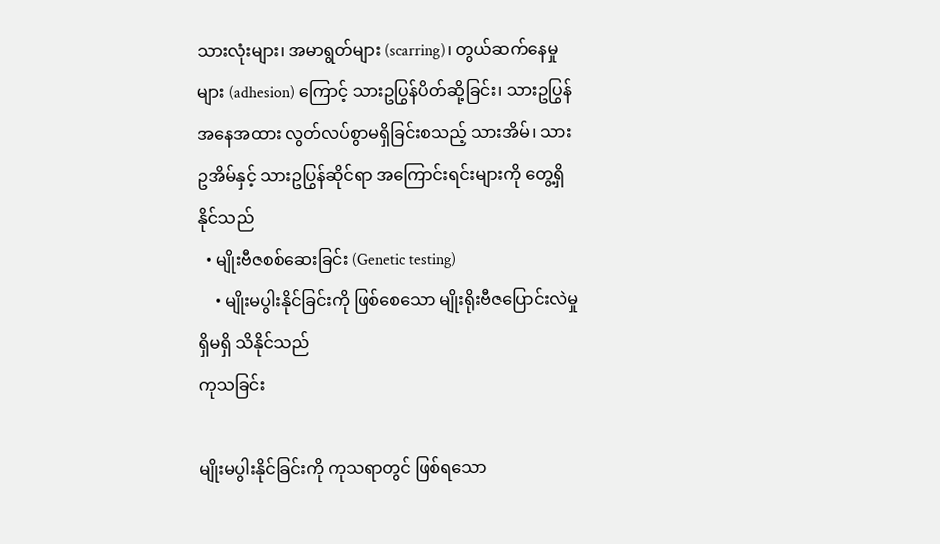သားလုံးများ၊ အမာရွတ်များ (scarring)၊ တွယ်ဆက်နေမှုများ (adhesion) ကြောင့် သားဥပြွန်ပိတ်ဆို့ခြင်း၊ သားဥပြွန်အနေအထား လွတ်လပ်စွာမရှိခြင်းစသည့် သားအိမ်၊ သားဥအိမ်နှင့် သားဥပြွန်ဆိုင်ရာ အကြောင်းရင်းများကို တွေ့ရှိနိုင်သည်
  • မျိုးဗီဇစစ်ဆေးခြင်း (Genetic testing)
    • မျိုးမပွါးနိုင်ခြင်းကို ဖြစ်စေသော မျိုးရိုးဗီဇပြောင်းလဲမှု ရှိမရှိ သိနိုင်သည်
ကုသခြင်း

မျိုးမပွါးနိုင်ခြင်းကို ကုသရာတွင် ဖြစ်ရသော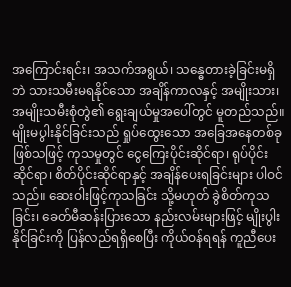အကြောင်းရင်း၊ အသက်အရွယ်၊ သန္ဓေတားခဲ့ခြင်းမရှိဘဲ သားသမီးမရနိုင်သော အချိန်ကာလနှင့် အမျိုးသား၊ အမျိုးသမီးစုံတွဲ၏ ရွေးချယ်မှုအပေါ်တွင် မူတည်သည်။ မျိုးမပွါးနိုင်ခြင်းသည် ရှုပ်ထွေးသော အခြေအနေတစ်ခုဖြစ်သဖြင့် ကုသမှုတွင် ငွေကြေးပိုင်းဆိုင်ရာ၊ ရုပ်ပိုင်းဆိုင်ရာ၊ စိတ်ပိုင်းဆိုင်ရာနှင့် အချိန်ပေးရခြင်းများ ပါဝင်သည်။ ဆေးဝါးဖြင့်ကုသခြင်း သို့မဟုတ် ခွဲစိတ်ကုသခြင်း၊ ခေတ်မီဆန်းပြားသော နည်းလမ်းများဖြင့် မျိုးပွါးနိုင်ခြင်းကို ပြန်လည်ရရှိစေပြီး ကိုယ်ဝန်ရရန် ကူညီပေး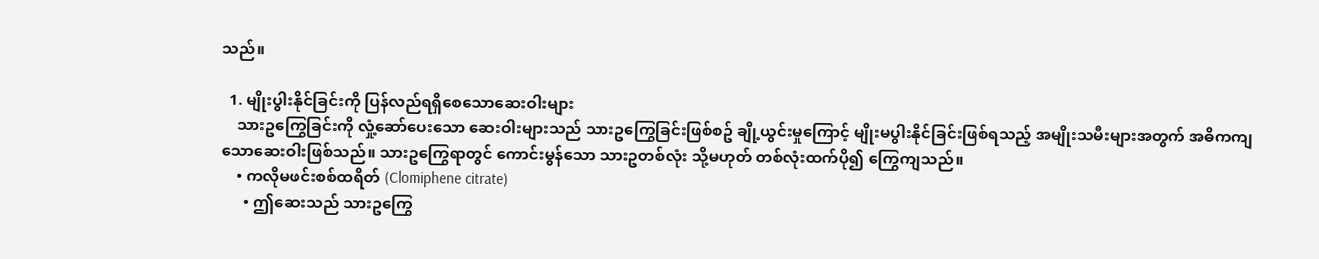သည်။

  1. မျိုးပွါးနိုင်ခြင်းကို ပြန်လည်ရရှိစေသောဆေးဝါးများ
    သားဥကြွေခြင်းကို လှုံ့ဆော်ပေးသော ဆေးဝါးများသည် သားဥကြွေခြင်းဖြစ်စဥ် ချို့ယွင်းမှုကြောင့် မျိုးမပွါးနိုင်ခြင်းဖြစ်ရသည့် အမျိုးသမီးများအတွက် အဓိကကျသောဆေးဝါးဖြစ်သည်။ သားဥကြွေရာတွင် ကောင်းမွန်သော သားဥတစ်လုံး သို့မဟုတ် တစ်လုံးထက်ပို၍ ကြွေကျသည်။
    • ကလိုမဖင်းစစ်ထရိတ် (Clomiphene citrate)
      • ဤဆေးသည် သားဥကြွေ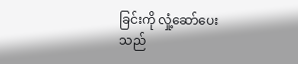ခြင်းကို လှုံ့ဆော်ပေးသည်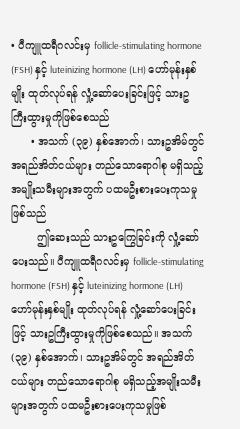• ပီကျူထရီဂလင်းမှ follicle-stimulating hormone (FSH) နှင့် luteinizing hormone (LH) ဟော်မုန်းနှစ်မျိုး ထုတ်လုပ်ရန် လှုံ့ဆော်ပေးခြင်းဖြင့် သားဥကြီးထွားမှုကိုဖြစ်စေသည်
      • အသက် (၃၉) နှစ်အောက်၊ သားဥအိမ်တွင် အရည်အိတ်ငယ်များ တည်သောရောဂါစု မရှိသည့်အမျိုးသမီးများအတွက် ပထမဦးစားပေးကုသမှုဖြစ်သည်
        ဤဆေးသည် သားဥကြွေခြင်းကို လှုံ့ဆော်ပေးသည်။ ပီကျူထရီဂလင်းမှ follicle-stimulating hormone (FSH) နှင့် luteinizing hormone (LH) ဟော်မုန်းနှစ်မျိုး ထုတ်လုပ်ရန် လှုံ့ဆော်ပေးခြင်းဖြင့် သားဥကြီးထွားမှုကိုဖြစ်စေသည်။ အသက် (၃၉) နှစ်အောက်၊ သားဥအိမ်တွင် အရည်အိတ်ငယ်များ တည်သောရောဂါစု မရှိသည့်အမျိုးသမီးများအတွက် ပထမဦးစားပေးကုသမှုဖြစ်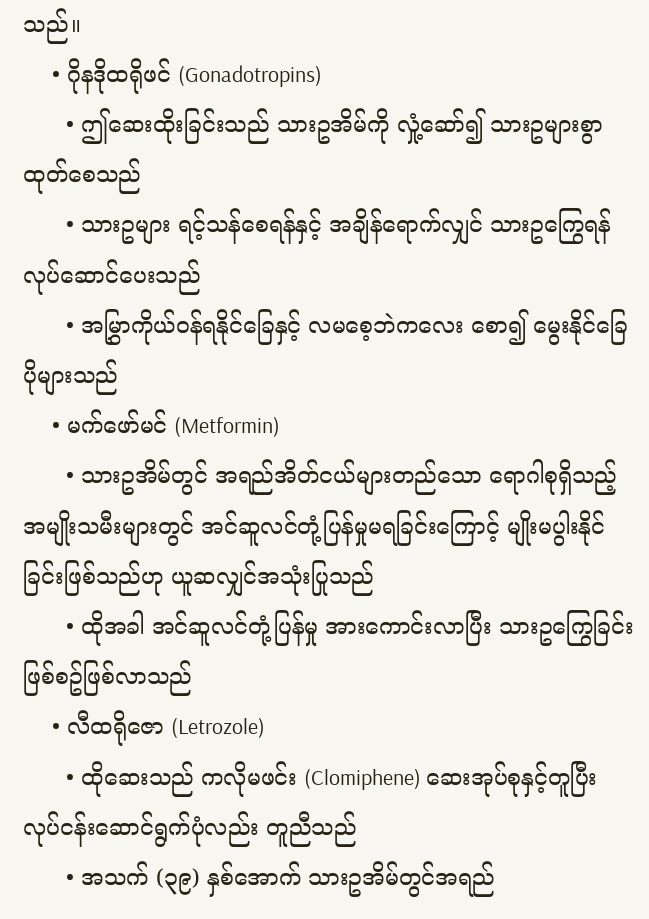သည်။
    • ဂိုနဒိုထရိုဖင် (Gonadotropins)
      • ဤဆေးထိုးခြင်းသည် သားဥအိမ်ကို လှုံ့ဆော်၍ သားဥများစွာ ထုတ်စေသည်
      • သားဥများ ရင့်သန်စေရန်နှင့် အချိန်ရောက်လျှင် သားဥကြွေရန် လုပ်ဆောင်ပေးသည်
      • အမြွှာကိုယ်ဝန်ရနိုင်ခြေနှင့် လမစေ့ဘဲကလေး စော၍ မွေးနိုင်ခြေပိုများသည်
    • မက်ဖော်မင် (Metformin)
      • သားဥအိမ်တွင် အရည်အိတ်ငယ်များတည်သော ရောဂါစုရှိသည့် အမျိုးသမီးများတွင် အင်ဆူလင်တုံ့ပြန်မှုမရခြင်းကြောင့် မျိုးမပွါးနိုင်ခြင်းဖြစ်သည်ဟု ယူဆလျှင်အသုံးပြုသည်
      • ထိုအခါ အင်ဆူလင်တုံ့ပြန်မှု အားကောင်းလာပြီး သားဥကြွေခြင်းဖြစ်စဥ်ဖြစ်လာသည်
    • လီထရိုဇော (Letrozole)
      • ထိုဆေးသည် ကလိုမဖင်း (Clomiphene) ဆေးအုပ်စုနှင့်တူပြီး လုပ်ငန်းဆောင်ရွက်ပုံလည်း တူညီသည်
      • အသက် (၃၉) နှစ်အောက် သားဥအိမ်တွင်အရည်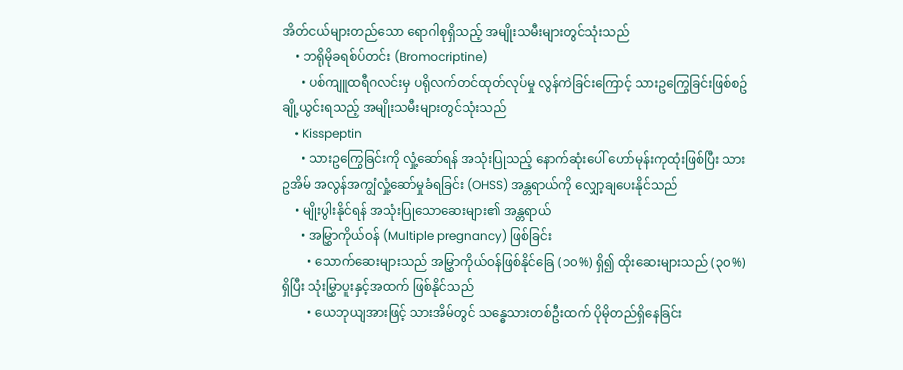အိတ်ငယ်များတည်သော ရောဂါစုရှိသည့် အမျိုးသမီးများတွင်သုံးသည်
    • ဘရိုမိုခရစ်ပ်တင်း (Bromocriptine)
      • ပစ်ကျူထရီဂလင်းမှ ပရိုလက်တင်ထုတ်လုပ်မှု လွန်ကဲခြင်းကြောင့် သားဥကြွေခြင်းဖြစ်စဥ် ချို့ယွင်းရသည့် အမျိုးသမီးများတွင်သုံးသည်
    • Kisspeptin
      • သားဥကြွေခြင်းကို လှုံ့ဆော်ရန် အသုံးပြုသည့် နောက်ဆုံးပေါ် ဟော်မုန်းကုထုံးဖြစ်ပြီး သားဥအိမ် အလွန်အကျွံလှုံ့ဆော်မှုခံရခြင်း (OHSS) အန္တရာယ်ကို လျှော့ချပေးနိုင်သည်
    • မျိုးပွါးနိုင်ရန် အသုံးပြုသောဆေးများ၏ အန္တရာယ်
      • အမြွှာကိုယ်ဝန် (Multiple pregnancy) ဖြစ်ခြင်း
        • သောက်ဆေးများသည် အမြွှာကိုယ်ဝန်ဖြစ်နိုင်ခြေ (၁၀%) ရှိ၍ ထိုးဆေးများသည် (၃၀%) ရှိပြီး သုံးမြွှာပူးနှင့်အထက် ဖြစ်နိုင်သည်
        • ယေဘုယျအားဖြင့် သားအိမ်တွင် သန္ဓေသားတစ်ဦးထက် ပိုမိုတည်ရှိနေခြင်း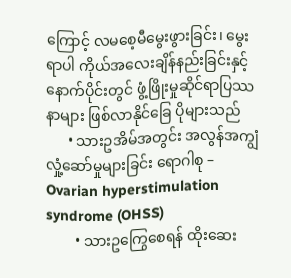ကြောင့် လမစေ့မီမွေးဖွားခြင်း၊ မွေးရာပါ ကိုယ်အလေးချိန်နည်းခြင်းနှင့် နောက်ပိုင်းတွင် ဖွံ့ဖြိုးမှုဆိုင်ရာပြဿနာများ ဖြစ်လာနိုင်ခြေ ပိုများသည်
      • သားဥအိမ်အတွင်း အလွန်အကျွံလှုံ့ဆော်မှုများခြင်း ရောဂါစု – Ovarian hyperstimulation syndrome (OHSS)
        • သားဥကြွေစေရန် ထိုးဆေး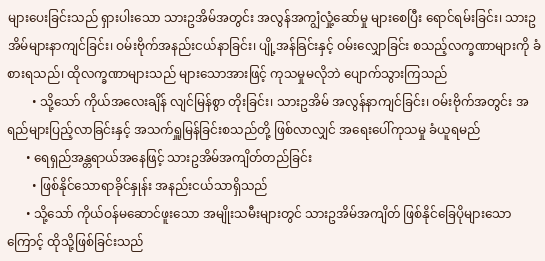များပေးခြင်းသည် ရှားပါးသော သားဥအိမ်အတွင်း အလွန်အကျွံလှုံ့ဆော်မှု များစေပြီး ရောင်ရမ်းခြင်း၊ သားဥအိမ်များနာကျင်ခြင်း၊ ဝမ်းဗိုက်အနည်းငယ်နာခြင်း၊ ပျို့အန်ခြင်းနှင့် ဝမ်းလျှောခြင်း စသည့်လက္ခဏာများကို ခံစားရသည်၊ ထိုလက္ခဏာများသည် များသောအားဖြင့် ကုသမှုမလိုဘဲ ပျောက်သွားကြသည်
        • သို့သော် ကိုယ်အလေးချိန် လျင်မြန်စွာ တိုးခြင်း၊ သားဥအိမ် အလွန်နာကျင်ခြင်း၊ ဝမ်းဗိုက်အတွင်း အရည်များပြည့်လာခြင်းနှင့် အသက်ရှူမြန်ခြင်းစသည်တို့ ဖြစ်လာလျှင် အရေးပေါ်ကုသမှု ခံယူရမည်
      • ရေရှည်အန္တရာယ်အနေဖြင့် သားဥအိမ်အကျိတ်တည်ခြင်း
        • ဖြစ်နိုင်သောရာခိုင်နှုန်း အနည်းငယ်သာရှိသည်
      • သို့သော် ကိုယ်ဝန်မဆောင်ဖူးသော အမျိုးသမီးများတွင် သားဥအိမ်အကျိတ် ဖြစ်နိုင်ခြေပိုများသောကြောင့် ထိုသို့ဖြစ်ခြင်းသည်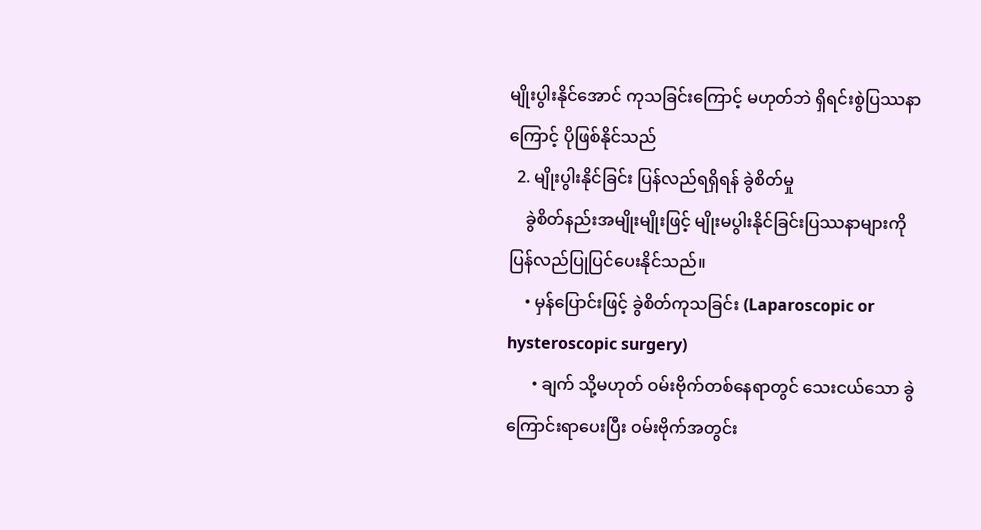မျိုးပွါးနိုင်အောင် ကုသခြင်းကြောင့် မဟုတ်ဘဲ ရှိရင်းစွဲပြဿနာကြောင့် ပိုဖြစ်နိုင်သည်
  2. မျိုးပွါးနိုင်ခြင်း ပြန်လည်ရရှိရန် ခွဲစိတ်မှု
    ခွဲစိတ်နည်းအမျိုးမျိုးဖြင့် မျိုးမပွါးနိုင်ခြင်းပြဿနာများကို ပြန်လည်ပြုပြင်ပေးနိုင်သည်။
    • မှန်ပြောင်းဖြင့် ခွဲစိတ်ကုသခြင်း (Laparoscopic or hysteroscopic surgery)
      • ချက် သို့မဟုတ် ဝမ်းဗိုက်တစ်နေရာတွင် သေးငယ်သော ခွဲကြောင်းရာပေးပြီး ဝမ်းဗိုက်အတွင်း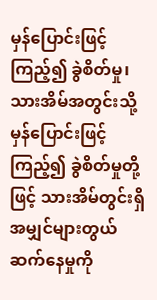မှန်ပြောင်းဖြင့်ကြည့်၍ ခွဲစိတ်မှု၊ သားအိမ်အတွင်းသို့ မှန်ပြောင်းဖြင့်ကြည့်၍ ခွဲစိတ်မှုတို့ဖြင့် သားအိမ်တွင်းရှိ အမျှင်များတွယ်ဆက်နေမှုကို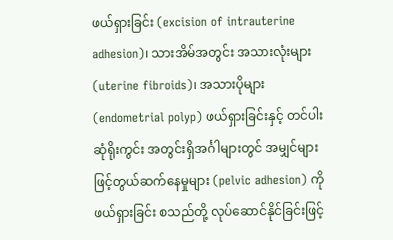ဖယ်ရှားခြင်း (excision of intrauterine adhesion)၊ သားအိမ်အတွင်း အသားလုံးများ (uterine fibroids)၊ အသားပိုများ (endometrial polyp) ဖယ်ရှားခြင်းနှင့် တင်ပါးဆုံရိုးကွင်း အတွင်းရှိအင်္ဂါများတွင် အမျှင်များဖြင့်တွယ်ဆက်နေမှုများ (pelvic adhesion) ကို ဖယ်ရှားခြင်း စသည်တို့ လုပ်ဆောင်နိုင်ခြင်းဖြင့်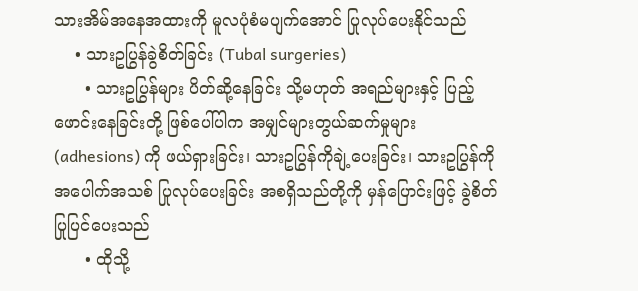သားအိမ်အနေအထားကို မူလပုံစံမပျက်အောင် ပြုလုပ်ပေးနိုင်သည်
    • သားဥပြွန်ခွဲစိတ်ခြင်း (Tubal surgeries)
      • သားဥပြွန်များ ပိတ်ဆို့နေခြင်း သို့မဟုတ် အရည်များနှင့် ပြည့်ဖောင်းနေခြင်းတို့ ဖြစ်ပေါ်ပါက အမျှင်များတွယ်ဆက်မှုများ (adhesions) ကို ဖယ်ရှားခြင်း၊ သားဥပြွန်ကိုချဲ့ပေးခြင်း၊ သားဥပြွန်ကို အပေါက်အသစ် ပြုလုပ်ပေးခြင်း အစရှိသည်တို့ကို မှန်ပြောင်းဖြင့် ခွဲစိတ်ပြုပြင်ပေးသည်
      • ထိုသို့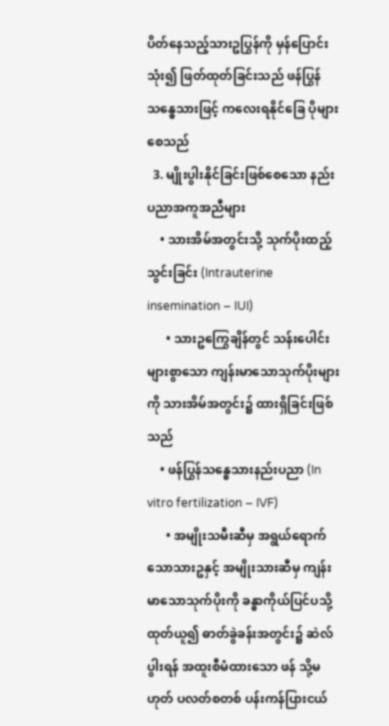ပိတ်နေသည့်သားဥပြွန်ကို မှန်ပြောင်းသုံး၍ ဖြတ်ထုတ်ခြင်းသည် ဖန်ပြွန်သန္ဓေသားဖြင့် ကလေးရနိုင်ခြေ ပိုများစေသည်
  3. မျိုးပွါးနိုင်ခြင်းဖြစ်စေသော နည်းပညာအကူအညီများ
    • သားအိမ်အတွင်းသို့ သုက်ပိုးထည့်သွင်းခြင်း (Intrauterine insemination – IUI)
      • သားဥကြွေချိန်တွင် သန်းပေါင်းများစွာသော ကျန်းမာသောသုက်ပိုးများကို သားအိမ်အတွင်း၌ ထားရှိခြင်းဖြစ်သည်
    • ဖန်ပြွန်သန္ဓေသားနည်းပညာ (In vitro fertilization – IVF)
      • အမျိုးသမီးဆီမှ အရွယ်ရောက်သောသားဥနှင့် အမျိုးသားဆီမှ ကျန်းမာသောသုက်ပိုးကို ခန္ဓာကိုယ်ပြင်ပသို့ ထုတ်ယူ၍ ဓာတ်ခွဲခန်းအတွင်း၌ ဆဲလ်ပွါးရန် အထူးစီမံထားသော ဖန် သို့မဟုတ် ပလတ်စတစ် ပန်းကန်ပြားငယ်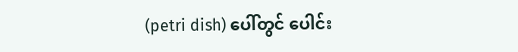(petri dish) ပေါ်တွင် ပေါင်း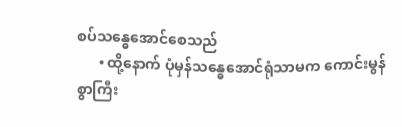စပ်သန္ဓေအောင်စေသည်
      • ထို့နောက် ပုံမှန်သန္ဓေအောင်ရုံသာမက ကောင်းမွန်စွာကြီး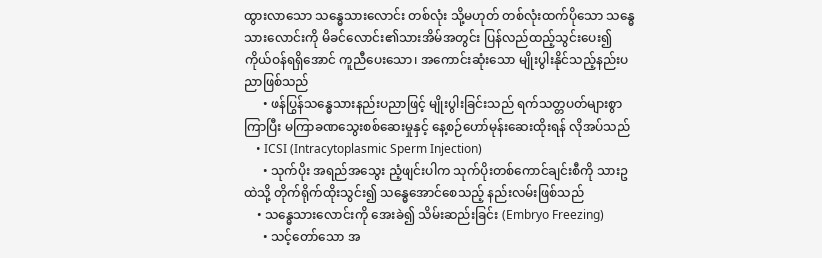ထွားလာသော သန္ဓေသားလောင်း တစ်လုံး သို့မဟုတ် တစ်လုံးထက်ပိုသော သန္ဓေသားလောင်းကို မိခင်လောင်း၏သားအိမ်အတွင်း ပြန်လည်ထည့်သွင်းပေး၍ ကိုယ်ဝန်ရရှိအောင် ကူညီပေးသော၊ အကောင်းဆုံးသော မျိုးပွါးနိုင်သည့်နည်းပညာဖြစ်သည်
      • ဖန်ပြွန်သန္ဓေသားနည်းပညာဖြင့် မျိုးပွါးခြင်းသည် ရက်သတ္တပတ်များစွာကြာပြီး မကြာခဏသွေးစစ်ဆေးမှုနှင့် နေ့စဉ်ဟော်မုန်းဆေးထိုးရန် လိုအပ်သည်
    • ICSI (Intracytoplasmic Sperm Injection)
      • သုက်ပိုး အရည်အသွေး ညံ့ဖျင်းပါက သုက်ပိုးတစ်ကောင်ချင်းစီကို သားဥထဲသို့ တိုက်ရိုက်ထိုးသွင်း၍ သန္ဓေအောင်စေသည့် နည်းလမ်းဖြစ်သည်
    • သန္ဓေသားလောင်းကို အေးခဲ၍ သိမ်းဆည်းခြင်း (Embryo Freezing)
      • သင့်တော်သော အ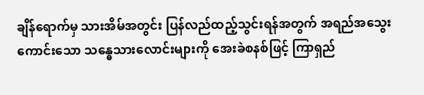ချိန်ရောက်မှ သားအိမ်အတွင်း ပြန်လည်ထည့်သွင်းရန်အတွက် အရည်အသွေးကောင်းသော သန္ဓေသားလောင်းများကို အေးခဲစနစ်ဖြင့် ကြာရှည်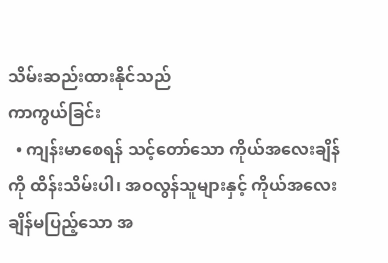သိမ်းဆည်းထားနိုင်သည်
ကာကွယ်ခြင်း
  • ကျန်းမာစေရန် သင့်တော်သော ကိုယ်အလေးချိန်ကို ထိန်းသိမ်းပါ၊ အဝလွန်သူများနှင့် ကိုယ်အလေးချိန်မပြည့်သော အ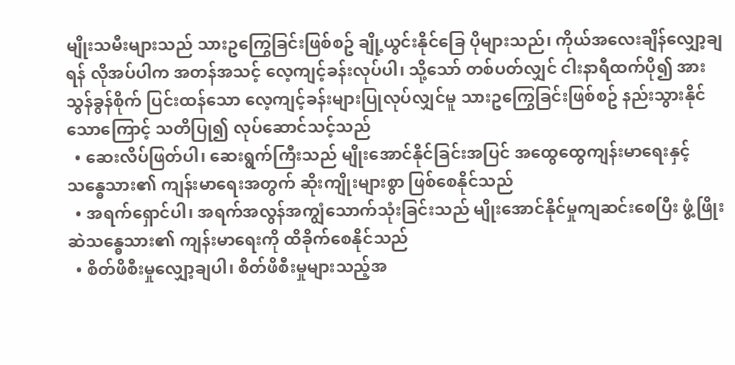မျိုးသမီးများသည် သားဥကြွေခြင်းဖြစ်စဥ် ချို့ယွင်းနိုင်ခြေ ပိုများသည်၊ ကိုယ်အလေးချိန်လျှော့ချရန် လိုအပ်ပါက အတန်အသင့် လေ့ကျင့်ခန်းလုပ်ပါ၊ သို့သော် တစ်ပတ်လျှင် ငါးနာရီထက်ပို၍ အားသွန်ခွန်စိုက် ပြင်းထန်သော လေ့ကျင့်ခန်းများပြုလုပ်လျှင်မူ သားဥကြွေခြင်းဖြစ်စဥ် နည်းသွားနိုင်သောကြောင့် သတိပြု၍ လုပ်ဆောင်သင့်သည်
  • ဆေးလိပ်ဖြတ်ပါ၊ ဆေးရွက်ကြီးသည် မျိုးအောင်နိုင်ခြင်းအပြင် အထွေထွေကျန်းမာရေးနှင့် သန္ဓေသား၏ ကျန်းမာရေးအတွက် ဆိုးကျိုးများစွာ ဖြစ်စေနိုင်သည်
  • အရက်ရှောင်ပါ၊ အရက်အလွန်အကျွံသောက်သုံးခြင်းသည် မျိုးအောင်နိုင်မှုကျဆင်းစေပြီး ဖွံ့ဖြိုးဆဲသန္ဓေသား၏ ကျန်းမာရေးကို ထိခိုက်စေနိုင်သည်
  • စိတ်ဖိစီးမှုလျှော့ချပါ၊ စိတ်ဖိစီးမှုများသည့်အ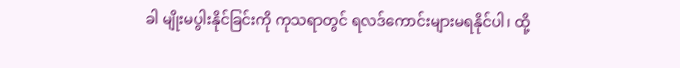ခါ မျိုးမပွါးနိုင်ခြင်းကို ကုသရာတွင် ရလဒ်ကောင်းများမရနိုင်ပါ၊ ထို့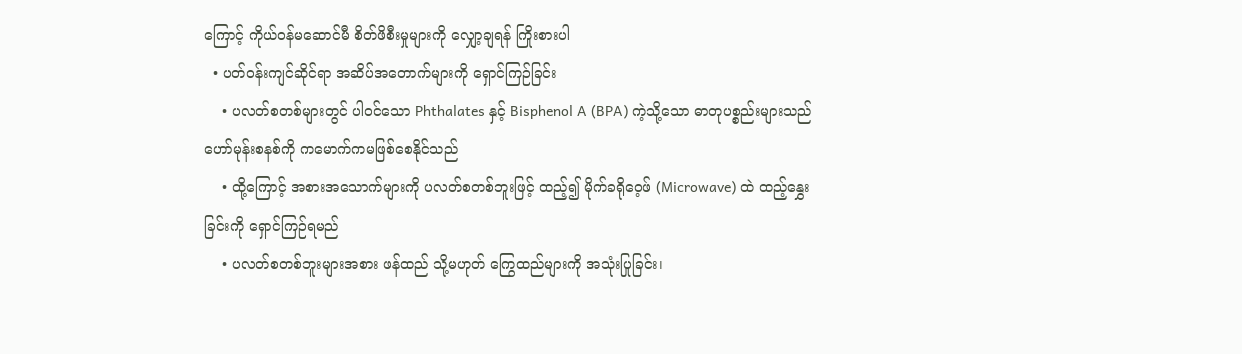ကြောင့် ကိုယ်ဝန်မဆောင်မီ စိတ်ဖိစီးမှုများကို လျှော့ချရန် ကြိုးစားပါ
  • ပတ်ဝန်းကျင်ဆိုင်ရာ အဆိပ်အတောက်များကို ရှောင်ကြဉ်ခြင်း
    • ပလတ်စတစ်များတွင် ပါဝင်သော Phthalates နှင့် Bisphenol A (BPA) ကဲ့သို့သော ဓာတုပစ္စည်းများသည် ဟော်မုန်းစနစ်ကို ကမောက်ကမဖြစ်စေနိုင်သည်
    • ထို့ကြောင့် အစားအသောက်များကို ပလတ်စတစ်ဘူးဖြင့် ထည့်၍ မိုက်ခရိုဝေ့ဖ် (Microwave) ထဲ ထည့်နွှေးခြင်းကို ရှောင်ကြဉ်ရမည်
    • ပလတ်စတစ်ဘူးများအစား ဖန်ထည် သို့မဟုတ် ကြွေထည်များကို အသုံးပြုခြင်း၊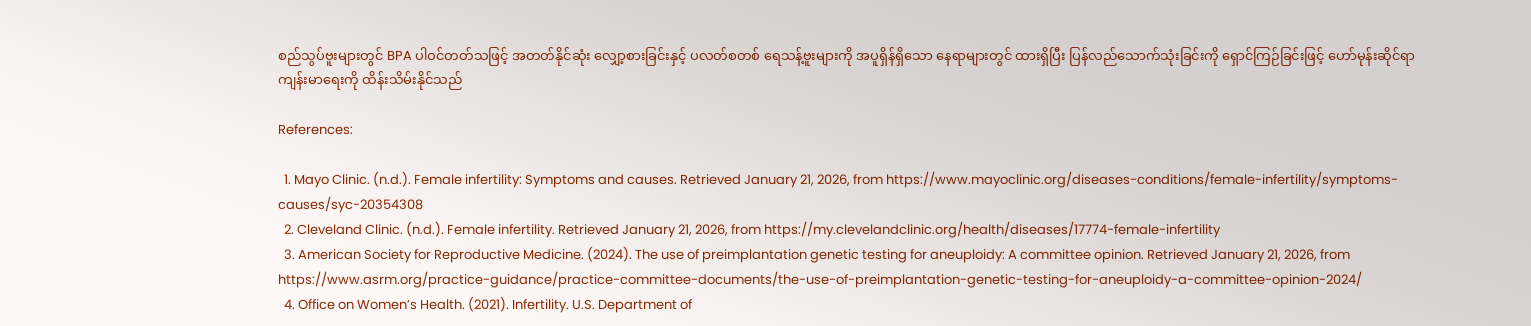စည်သွပ်ဗူးများတွင် BPA ပါဝင်တတ်သဖြင့် အတတ်နိုင်ဆုံး လျှော့စားခြင်းနှင့် ပလတ်စတစ် ရေသန့်ဗူးများကို အပူရှိန်ရှိသော နေရာများတွင် ထားရှိပြီး ပြန်လည်သောက်သုံးခြင်းကို ရှောင်ကြဉ်ခြင်းဖြင့် ဟော်မုန်းဆိုင်ရာ ကျန်းမာရေးကို ထိန်းသိမ်းနိုင်သည်

References:

  1. Mayo Clinic. (n.d.). Female infertility: Symptoms and causes. Retrieved January 21, 2026, from https://www.mayoclinic.org/diseases-conditions/female-infertility/symptoms-causes/syc-20354308
  2. Cleveland Clinic. (n.d.). Female infertility. Retrieved January 21, 2026, from https://my.clevelandclinic.org/health/diseases/17774-female-infertility
  3. American Society for Reproductive Medicine. (2024). The use of preimplantation genetic testing for aneuploidy: A committee opinion. Retrieved January 21, 2026, from https://www.asrm.org/practice-guidance/practice-committee-documents/the-use-of-preimplantation-genetic-testing-for-aneuploidy-a-committee-opinion-2024/
  4. Office on Women’s Health. (2021). Infertility. U.S. Department of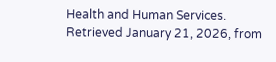Health and Human Services. Retrieved January 21, 2026, from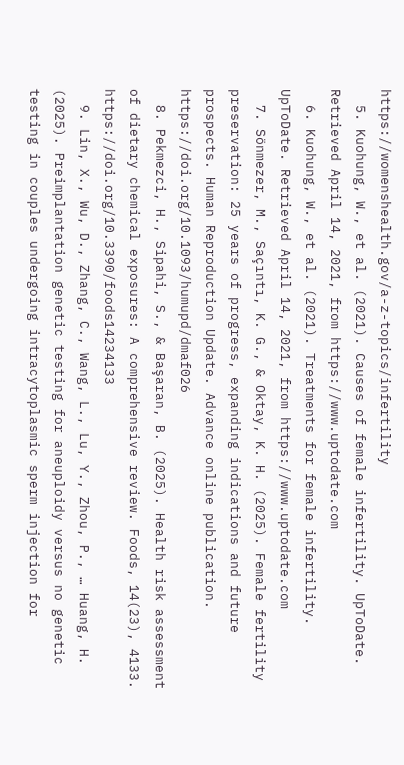https://womenshealth.gov/a-z-topics/infertility
  5. Kuohung, W., et al. (2021). Causes of female infertility. UpToDate. Retrieved April 14, 2021, from https://www.uptodate.com
  6. Kuohung, W., et al. (2021). Treatments for female infertility. UpToDate. Retrieved April 14, 2021, from https://www.uptodate.com
  7. Sönmezer, M., Saçıntı, K. G., & Oktay, K. H. (2025). Female fertility preservation: 25 years of progress, expanding indications and future prospects. Human Reproduction Update. Advance online publication. https://doi.org/10.1093/humupd/dmaf026
  8. Pekmezci, H., Sipahi, S., & Başaran, B. (2025). Health risk assessment of dietary chemical exposures: A comprehensive review. Foods, 14(23), 4133. https://doi.org/10.3390/foods14234133
  9. Lin, X., Wu, D., Zhang, C., Wang, L., Lu, Y., Zhou, P., … Huang, H. (2025). Preimplantation genetic testing for aneuploidy versus no genetic testing in couples undergoing intracytoplasmic sperm injection for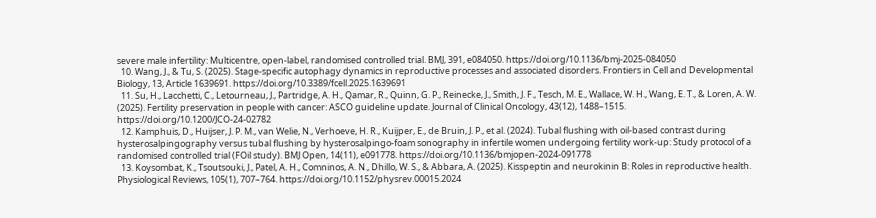severe male infertility: Multicentre, open-label, randomised controlled trial. BMJ, 391, e084050. https://doi.org/10.1136/bmj-2025-084050
  10. Wang, J., & Tu, S. (2025). Stage-specific autophagy dynamics in reproductive processes and associated disorders. Frontiers in Cell and Developmental Biology, 13, Article 1639691. https://doi.org/10.3389/fcell.2025.1639691
  11. Su, H., Lacchetti, C., Letourneau, J., Partridge, A. H., Qamar, R., Quinn, G. P., Reinecke, J., Smith, J. F., Tesch, M. E., Wallace, W. H., Wang, E. T., & Loren, A. W. (2025). Fertility preservation in people with cancer: ASCO guideline update. Journal of Clinical Oncology, 43(12), 1488–1515. https://doi.org/10.1200/JCO-24-02782
  12. Kamphuis, D., Huijser, J. P. M., van Welie, N., Verhoeve, H. R., Kuijper, E., de Bruin, J. P., et al. (2024). Tubal flushing with oil-based contrast during hysterosalpingography versus tubal flushing by hysterosalpingo-foam sonography in infertile women undergoing fertility work-up: Study protocol of a randomised controlled trial (FOil study). BMJ Open, 14(11), e091778. https://doi.org/10.1136/bmjopen-2024-091778
  13. Koysombat, K., Tsoutsouki, J., Patel, A. H., Comninos, A. N., Dhillo, W. S., & Abbara, A. (2025). Kisspeptin and neurokinin B: Roles in reproductive health. Physiological Reviews, 105(1), 707–764. https://doi.org/10.1152/physrev.00015.2024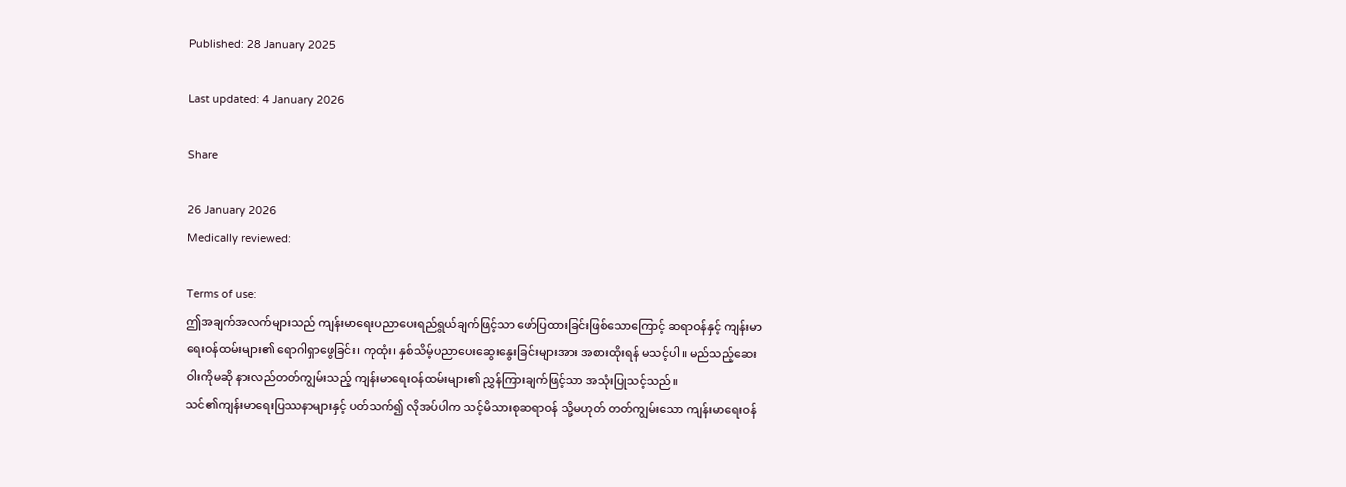Published: 28 January 2025

Last updated: 4 January 2026

Share

26 January 2026
Medically reviewed:

Terms of use:
ဤအချက်အလက်များသည် ကျန်းမာရေးပညာပေးရည်ရွယ်ချက်ဖြင့်သာ ဖော်ပြထားခြင်းဖြစ်သောကြောင့် ဆရာဝန်နှင့် ကျန်းမာရေးဝန်ထမ်းများ၏ ရောဂါရှာဖွေခြင်း၊ ကုထုံး၊ နှစ်သိမ့်ပညာပေးဆွေးနွေးခြင်းများအား အစားထိုးရန် မသင့်ပါ။ မည်သည့်ဆေးဝါးကိုမဆို နားလည်တတ်ကျွမ်းသည့် ကျန်းမာရေးဝန်ထမ်းများ၏ ညွှန်ကြားချက်ဖြင့်သာ အသုံးပြုသင့်သည်။
သင်၏ကျန်းမာရေးပြဿနာများနှင့် ပတ်သက်၍ လိုအပ်ပါက သင့်မိသားစုဆရာဝန် သို့မဟုတ် တတ်ကျွမ်းသော ကျန်းမာရေးဝန်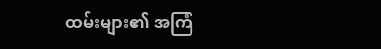ထမ်းများ၏ အကြံ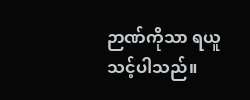ဉာဏ်ကိုသာ ရယူသင့်ပါသည်။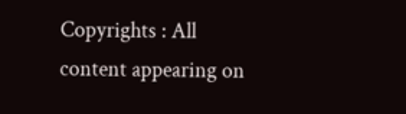Copyrights : All content appearing on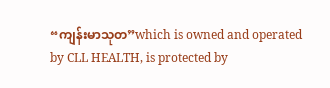“ကျန်းမာသုတ”which is owned and operated by CLL HEALTH, is protected by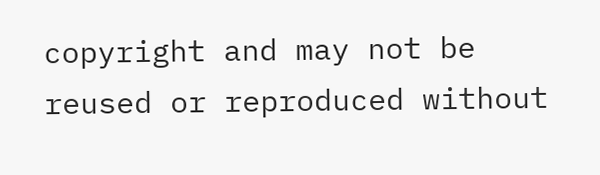copyright and may not be reused or reproduced without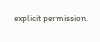explicit permission.